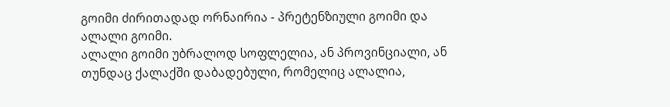გოიმი ძირითადად ორნაირია - პრეტენზიული გოიმი და ალალი გოიმი.
ალალი გოიმი უბრალოდ სოფლელია, ან პროვინციალი, ან თუნდაც ქალაქში დაბადებული, რომელიც ალალია,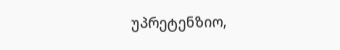უპრეტენზიო,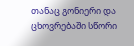თანაც გონიერი და ცხოვრებაში სწორი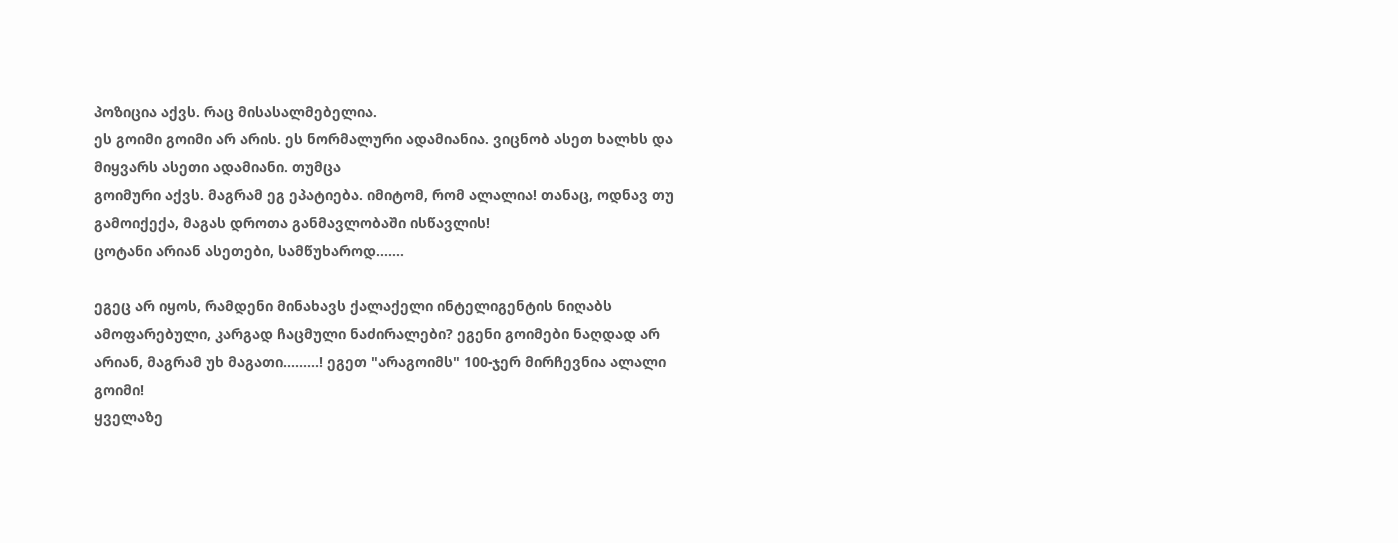პოზიცია აქვს. რაც მისასალმებელია.
ეს გოიმი გოიმი არ არის. ეს ნორმალური ადამიანია. ვიცნობ ასეთ ხალხს და მიყვარს ასეთი ადამიანი. თუმცა
გოიმური აქვს. მაგრამ ეგ ეპატიება. იმიტომ, რომ ალალია! თანაც, ოდნავ თუ გამოიქექა, მაგას დროთა განმავლობაში ისწავლის!
ცოტანი არიან ასეთები, სამწუხაროდ.......

ეგეც არ იყოს, რამდენი მინახავს ქალაქელი ინტელიგენტის ნიღაბს ამოფარებული, კარგად ჩაცმული ნაძირალები? ეგენი გოიმები ნაღდად არ არიან, მაგრამ უხ მაგათი.........! ეგეთ "არაგოიმს" 100-ჯერ მირჩევნია ალალი გოიმი!
ყველაზე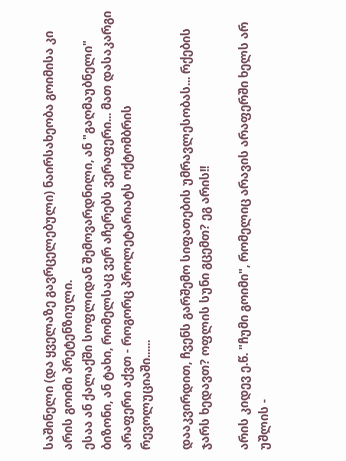საშინელი (და ყველაზე გავრცელებული) ნაირსახეობა გოიმისა კი არის გოიმი პრეტენზიული.
ესაა ან ქალაქში სოფლიდან შემოვარდნილი, ან "გაღმაუბნელი" ბიზონი, ან ტახი, რომელსაც ვერ აჩერებს ვერაფერი... მათ დასაკარგი არაფერი აქვთ - როგორც პროლეტარიატს ოქტომბრის რევოლუციაში......

დააკვირდით, ჩვენს გარშემო სიფათების უმრავლესობას... რქების ჯარს ხედავთ? ოფლის სუნი გცემთ? ეგ არის!!

არის კიდევ ე.წ. "ჩუმი გოიმი", რომელიც არავის არაფერში ხელს არ უშლის -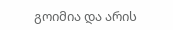გოიმია და არის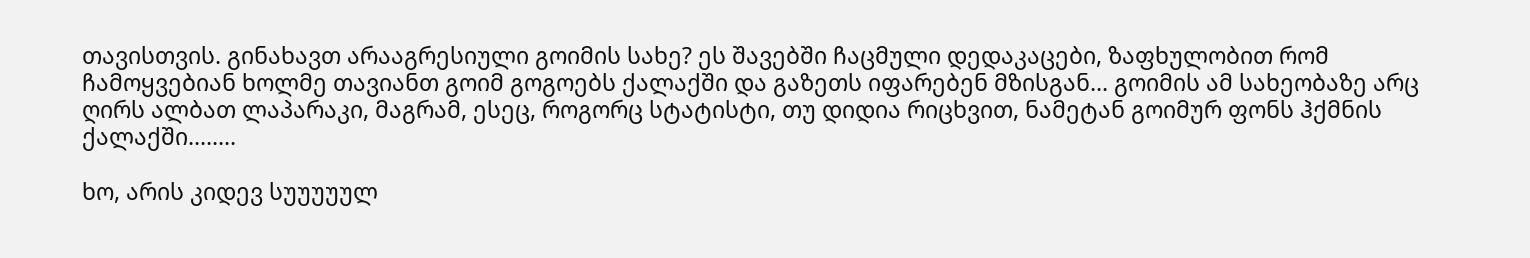თავისთვის. გინახავთ არააგრესიული გოიმის სახე? ეს შავებში ჩაცმული დედაკაცები, ზაფხულობით რომ ჩამოყვებიან ხოლმე თავიანთ გოიმ გოგოებს ქალაქში და გაზეთს იფარებენ მზისგან... გოიმის ამ სახეობაზე არც ღირს ალბათ ლაპარაკი, მაგრამ, ესეც, როგორც სტატისტი, თუ დიდია რიცხვით, ნამეტან გოიმურ ფონს ჰქმნის ქალაქში........

ხო, არის კიდევ სუუუუულ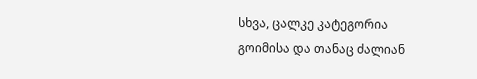სხვა, ცალკე კატეგორია გოიმისა და თანაც ძალიან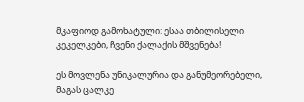მკაფიოდ გამოხატული: ესაა თბილისელი კეკელკები, ჩვენი ქალაქის მშვენება!

ეს მოვლენა უნიკალურია და განუმეორებელი, მაგას ცალკე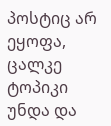პოსტიც არ ეყოფა, ცალკე ტოპიკი უნდა და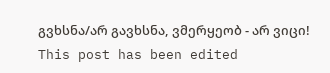გვხსნა/არ გავხსნა, ვმერყეობ - არ ვიცი!
This post has been edited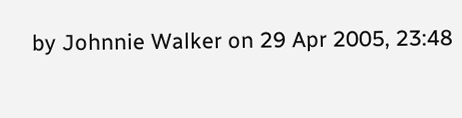by Johnnie Walker on 29 Apr 2005, 23:48